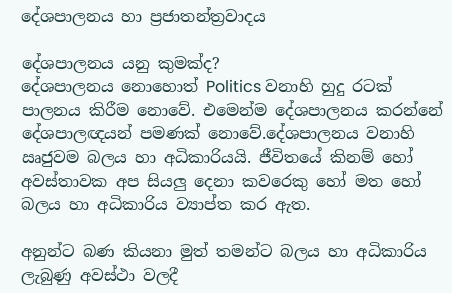දේශපාලනය හා ප්‍රජාතන්ත්‍රවාදය

දේශපාලනය යනු කුමක්ද?
දේශපාලනය නොහොත් Politics වනාහි හුදු රටක් පාලනය කිරීම නොවේ. එමෙන්ම දේශපාලනය කරන්නේ දේශපාලඥයන් පමණක් නොවේ.දේශපාලනය වනාහි ඍජුවම බලය හා අධිකාරියයි. ජීවිතයේ කිනම් හෝ අවස්තාවක අප සියලු දෙනා කවරෙකු හෝ මත හෝ බලය හා අධිකාරිය ව්‍යාප්ත කර ඇත.

අනුන්ට බණ කියනා මුත් තමන්ට බලය හා අධිකාරිය ලැබුණු අවස්ථා වලදී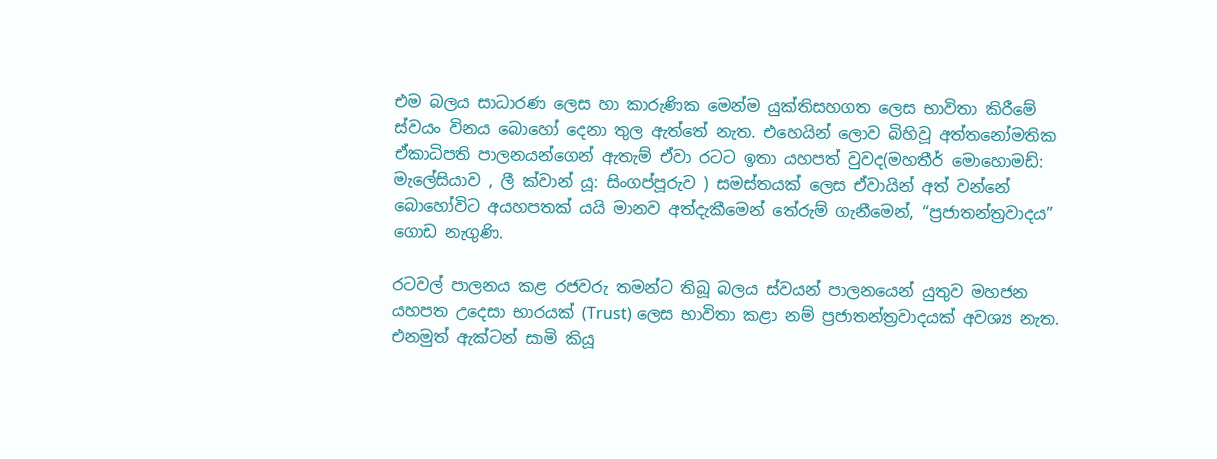එම බලය සාධාරණ ලෙස හා කාරුණික මෙන්ම යුක්තිසහගත ලෙස භාවිතා කිරීමේ ස්වයං විනය බොහෝ දෙනා තුල ඇත්තේ නැත. එහෙයින් ලොව බිහිවූ අත්තනෝමතික ඒකාධිපති පාලනයන්ගෙන් ඇතැම් ඒවා රටට ඉතා යහපත් වුවද(මහතීර් මොහොමඩ්: මැලේසියාව , ලී ක්වාන් යූ: සිංගප්පූරුව ) සමස්තයක් ලෙස ඒවායින් අත් වන්නේ බොහෝවිට අයහපතක් යයි මානව අත්දැකීමෙන් තේරුම් ගැනීමෙන්, “ප්‍රජාතන්ත්‍රවාදය” ගොඩ නැගුණි.

රටවල් පාලනය කළ රජවරු තමන්ට තිබූ බලය ස්වයන් පාලනයෙන් යුතුව මහජන යහපත උදෙසා භාරයක් (Trust) ලෙස භාවිතා කළා නම් ප්‍රජාතන්ත්‍රවාදයක් අවශ්‍ය නැත. එනමුත් ඇක්ටන් සාමි කියූ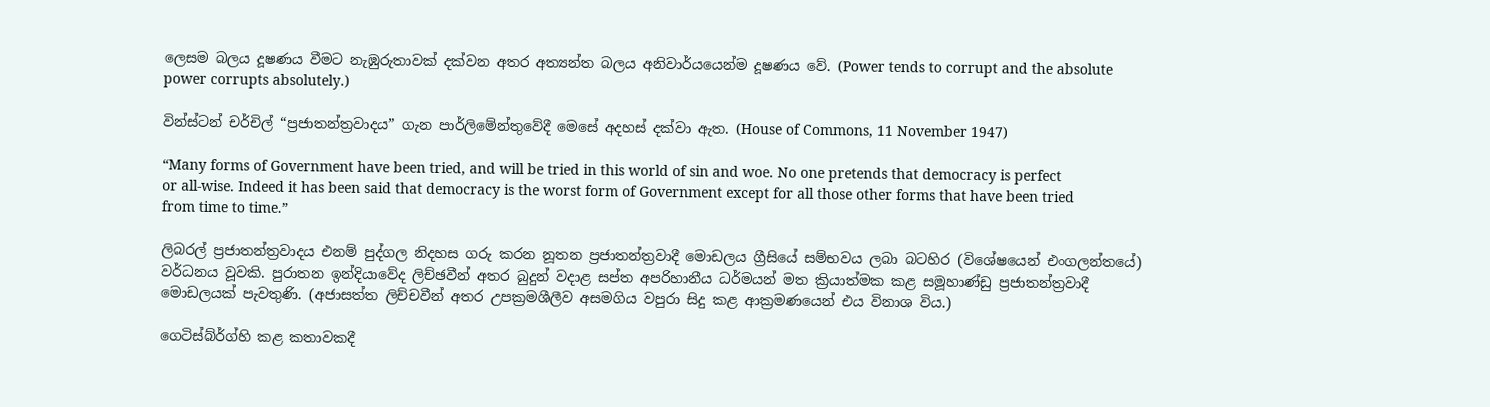ලෙසම බලය දූෂණය වීමට නැඹුරුතාවක් දක්වන අතර අත්‍යන්ත බලය අනිවාර්යයෙන්ම දූෂණය වේ. (Power tends to corrupt and the absolute power corrupts absolutely.)

වින්ස්ටන් චර්චිල් “ප්‍රජාතන්ත්‍රවාදය” ගැන පාර්ලිමේන්තුවේදී මෙසේ අදහස් දක්වා ඇත. (House of Commons, 11 November 1947)

“Many forms of Government have been tried, and will be tried in this world of sin and woe. No one pretends that democracy is perfect or all-wise. Indeed it has been said that democracy is the worst form of Government except for all those other forms that have been tried from time to time.”

ලිබරල් ප්‍රජාතන්ත්‍රවාදය එනම් පුද්ගල නිදහස ගරු කරන නූතන ප්‍රජාතන්ත්‍රවාදී මොඩලය ග්‍රීසියේ සම්භවය ලබා බටහිර (විශේෂයෙන් එංගලන්තයේ) වර්ධනය වූවකි. පුරාතන ඉන්දියාවේද ලිච්ඡවීන් අතර බුදුන් වදාළ සප්ත අපරිහානීය ධර්මයන් මත ක්‍රියාත්මක කළ සමූහාණ්ඩු ප්‍රජාතන්ත්‍රවාදී මොඩලයක් පැවතුණි. (අජාසත්ත ලිච්චවීන් අතර උපක්‍රමශීලීව අසමගිය වපුරා සිදු කළ ආක්‍රමණයෙන් එය විනාශ විය.)

ගෙටිස්බ්ර්ග්හි කළ කතාවකදී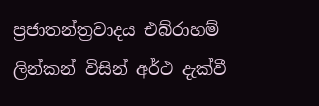ප්‍රජාතන්ත්‍රවාදය එබ්රාහම් ලින්කන් විසින් අර්ථ දැක්වී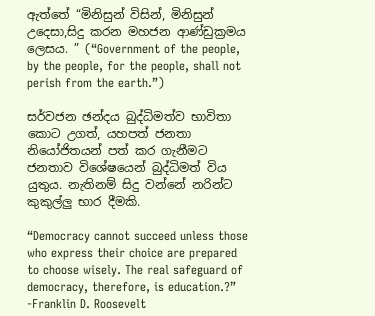ඇත්තේ “මිනිසුන් විසින්, මිනිසුන් උදෙසා,සිදු කරන මහජන ආණ්ඩුක්‍රමය ලෙසය. ” (“Government of the people, by the people, for the people, shall not perish from the earth.”)

සර්වජන ඡන්දය බුද්ධිමත්ව භාවිතා කොට උගත්, යහපත් ජනතා නියෝජිතයන් පත් කර ගැනීමට ජනතාව විශේෂයෙන් බුද්ධිමත් විය යුතුය. නැතිනම් සිදු වන්නේ නරින්ට කුකුල්ලු භාර දීමකි.

“Democracy cannot succeed unless those who express their choice are prepared to choose wisely. The real safeguard of democracy, therefore, is education.?”
-Franklin D. Roosevelt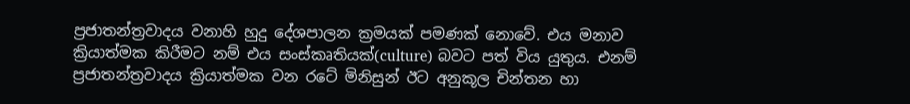ප්‍රජාතන්ත්‍රවාදය වනාහි හුදු දේශපාලන ක්‍රමයක් පමණක් නොවේ. එය මනාව ක්‍රියාත්මක කිරීමට නම් එය සංස්කෘතියක්(culture) බවට පත් විය යුතුය. එනම් ප්‍රජාතන්ත්‍රවාදය ක්‍රියාත්මක වන රටේ මිනිසුන් ඊට අනුකූල චින්තන හා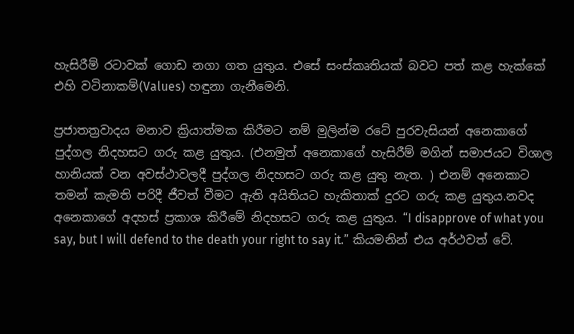හැසිරීම් රටාවක් ගොඩ නගා ගත යුතුය. එසේ සංස්කෘතියක් බවට පත් කළ හැක්කේ එහි වටිනාකම්(Values) හඳුනා ගැනීමෙනි.

ප්‍රජාතත්‍රවාදය මනාව ක්‍රියාත්මක කිරීමට නම් මුලින්ම රටේ පුරවැසියන් අනෙකාගේ පුද්ගල නිදහසට ගරු කළ යුතුය. (එනමුත් අනෙකාගේ හැසිරීම් මගින් සමාජයට විශාල හානියක් වන අවස්ථාවලදී පුද්ගල නිදහසට ගරු කළ යුතු නැත. ) එනම් අනෙකාට තමන් කැමති පරිදී ජීවත් වීමට ඇති අයිතියට හැකිතාක් දුරට ගරු කළ යුතුය.නවද අනෙකාගේ අදහස් ප්‍රකාශ කිරීමේ නිදහසට ගරු කළ යුතුය. “I disapprove of what you say, but I will defend to the death your right to say it.” කියමනින් එය අර්ථවත් වේ.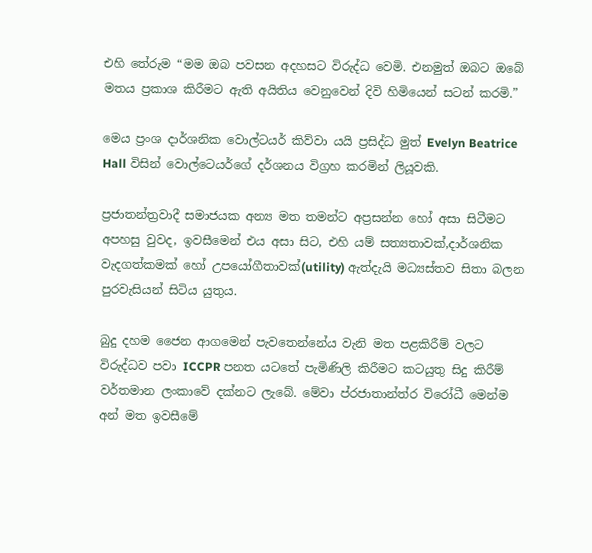එහි තේරුම “මම ඔබ පවසන අදහසට විරුද්ධ වෙමි. එනමුත් ඔබට ඔබේ මතය ප්‍රකාශ කිරීමට ඇති අයිතිය වෙනුවෙන් දිවි හිමියෙන් සටන් කරමි.”

මෙය ප්‍රංශ දාර්ශනික වොල්ටයර් කිව්වා යයි ප්‍රසිද්ධ මුත් Evelyn Beatrice Hall විසින් වොල්ටෙයර්ගේ දර්ශනය විග්‍රහ කරමින් ලියූවකි.

ප්‍රජාතන්ත්‍රවාදී සමාජයක අන්‍ය මත තමන්ට අප්‍රසන්න හෝ අසා සිටීමට අපහසු වුවද, ඉවසීමෙන් එය අසා සිට, එහි යම් සත්‍යතාවක්,දාර්ශනික වැදගත්කමක් හෝ උපයෝගීතාවක්(utility) ඇත්දැයි මධ්‍යස්තව සිතා බලන පුරවැසියන් සිටිය යුතුය.

බුදු දහම ජෛන ආගමෙන් පැවතෙන්නේය වැනි මත පළකිරීම් වලට විරුද්ධව පවා ICCPR පනත යටතේ පැමිණිලි කිරීමට කටයුතු සිදු කිරීම් වර්තමාන ලංකාවේ දක්නට ලැබේ. මේවා ප්රජාතාන්ත්ර විරෝධී මෙන්ම අන් මත ඉවසීමේ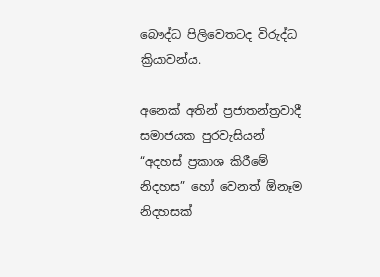බෞද්ධ පිලිවෙතටද විරුද්ධ ක්‍රියාවන්ය.

අනෙක් අතින් ප්‍රජාතන්ත්‍රවාදී සමාජයක පුරවැසියන් “අදහස් ප්‍රකාශ කිරීමේ නිදහස” හෝ වෙනත් ඕනෑම නිදහසක්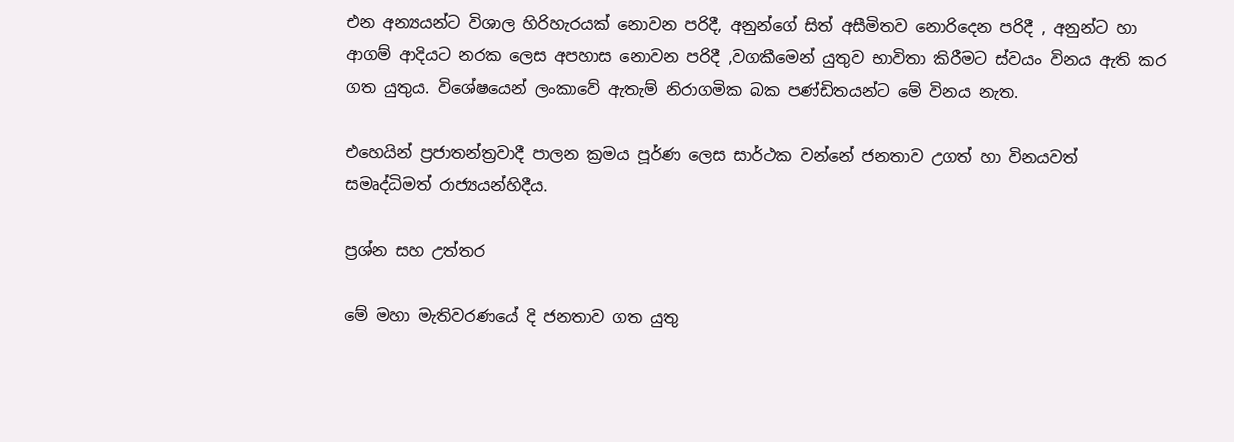එන අන්‍යයන්ට විශාල හිරිහැරයක් නොවන පරිදී, අනුන්ගේ සිත් අසීමිතව නොරිදෙන පරිදී , අනුන්ට හා ආගම් ආදියට නරක ලෙස අපහාස නොවන පරිදී ,වගකීමෙන් යුතුව භාවිතා කිරීමට ස්වයං විනය ඇති කර ගත යුතුය. විශේෂයෙන් ලංකාවේ ඇතැම් නිරාගමික බක පණ්ඩිතයන්ට මේ විනය නැත.

එහෙයින් ප්‍රජාතන්ත්‍රවාදී පාලන ක්‍රමය පූර්ණ ලෙස සාර්ථක වන්නේ ජනතාව උගත් හා විනයවත් සමෘද්ධිමත් රාජ්‍යයන්හිදීය.

ප්‍රශ්න සහ උත්තර

මේ මහා මැතිවරණයේ දි ජනතාව ගත යුතු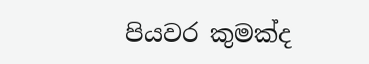පියවර කුමක්ද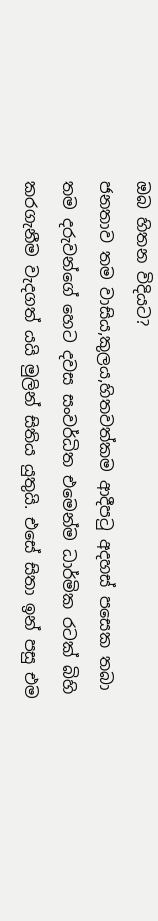ඔබ හිතන විදියට?
ජනතාව තම වාසිය,කුලය,හිතවත්කම ආදීපටු අදහස් පසෙක තබා තම දරුවන්ගේ හෙට දවස සංවර්ධිත එමෙන්ම ධාර්මික රටක් බිහි කරගැනීම වැදගත් යයි මුලින් සිතිය යුතුයි. එසේ සිතා ඉන් පසු එම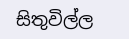සිතුවිල්ල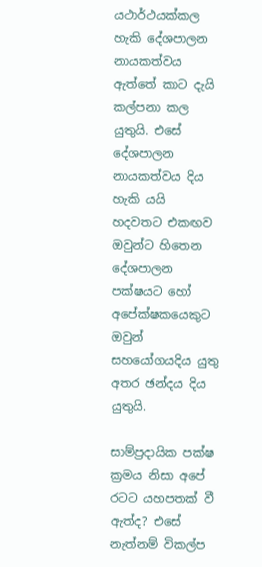යථාර්ථයක්කල හැකි දේශපාලන නායකත්වය ඇත්තේ කාට දැයි කල්පනා කල යුතුයි. එසේ දේශපාලන නායකත්වය දිය හැකි යයි හදවතට එකඟව ඔවුන්ට හිතෙන දේශපාලන පක්ෂයට හෝ අපේක්ෂකයෙකුට ඔවුන් සහයෝගයදිය යුතු අතර ඡන්දය දිය යුතුයි.

සාම්ප්‍රදායික පක්ෂ ක්‍රමය නිසා අපේ රටට යහපතක් වී ඇත්ද? එසේ නැත්නම් විකල්ප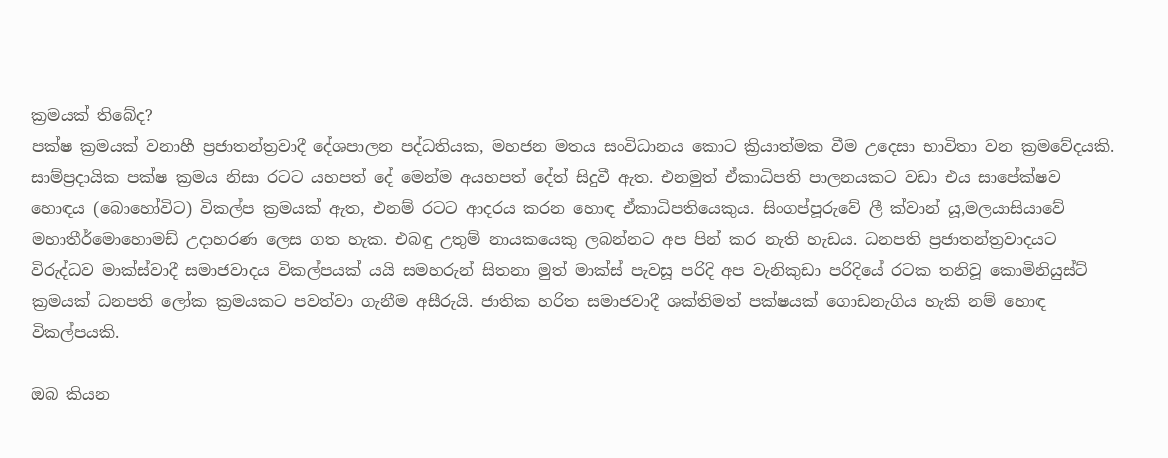ක්‍රමයක් තිබේද?
පක්ෂ ක්‍රමයක් වනාහී ප්‍රජාතන්ත්‍රවාදී දේශපාලන පද්ධතියක, මහජන මතය සංවිධානය කොට ක්‍රියාත්මක වීම උදෙසා භාවිතා වන ක්‍රමවේදයකි. සාම්ප්‍රදායික පක්ෂ ක්‍රමය නිසා රටට යහපත් දේ මෙන්ම අයහපත් දේත් සිදුවී ඇත. එනමුත් ඒකාධිපති පාලනයකට වඩා එය සාපේක්ෂව හොඳය (බොහෝවිට) විකල්ප ක්‍රමයක් ඇත, එනම් රටට ආදරය කරන හොඳ ඒකාධිපතියෙකුය. සිංගප්පූරුවේ ලී ක්වාන් යූ,මලයාසියාවේ මහාතීර්මොහොමඩ් උදාහරණ ලෙස ගත හැක. එබඳු උතුම් නායකයෙකු ලබන්නට අප පින් කර නැති හැඩය. ධනපති ප්‍රජාතන්ත්‍රවාදයට විරුද්ධව මාක්ස්වාදී සමාජවාදය විකල්පයක් යයි සමහරුන් සිතනා මුත් මාක්ස් පැවසූ පරිදි අප වැනිකුඩා පරිදියේ රටක තනිවූ කොමිනියුස්ට් ක්‍රමයක් ධනපති ලෝක ක්‍රමයකට පවත්වා ගැනීම අසීරුයි. ජාතික හරිත සමාජවාදී ශක්තිමත් පක්ෂයක් ගොඩනැගිය හැකි නම් හොඳ විකල්පයකි.

ඔබ කියන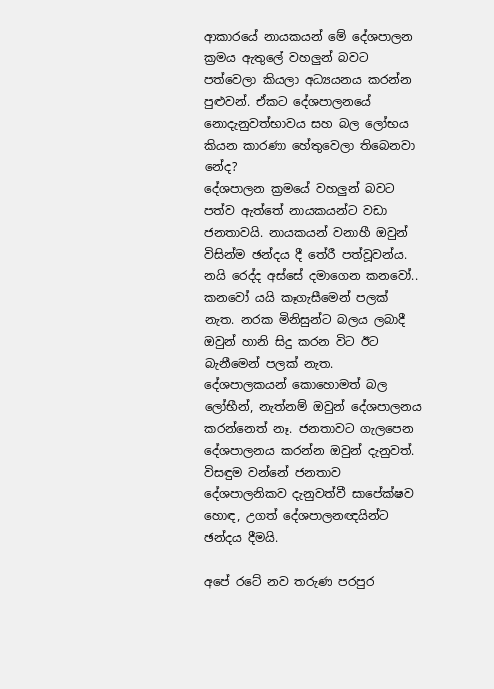ආකාරයේ නායකයන් මේ දේශපාලන ක්‍රමය ඇතුලේ වහලුන් බවට පත්වෙලා කියලා අධ්‍යයනය කරන්න පුළුවන්. ඒකට දේශපාලනයේ නොදැනුවත්භාවය සහ බල ලෝභය කියන කාරණා හේතුවෙලා තිබෙනවා නේද?
දේශපාලන ක්‍රමයේ වහලුන් බවට පත්ව ඇත්තේ නායකයන්ට වඩා ජනතාවයි. නායකයන් වනාහී ඔවුන් විසින්ම ඡන්දය දී තේරී පත්වූවන්ය. නයි රෙද්ද අස්සේ දමාගෙන කනවෝ.. කනවෝ යයි කෑගැසීමෙන් පලක් නැත. නරක මිනිසුන්ට බලය ලබාදී ඔවුන් හානි සිදු කරන විට ඊට බැනීමෙන් පලක් නැත. දේශපාලකයන් කොහොමත් බල ලෝභීන්, නැත්නම් ඔවුන් දේශපාලනය කරන්නෙත් නෑ. ජනතාවට ගැලපෙන දේශපාලනය කරන්න ඔවුන් දැනුවත්. විසඳුම වන්නේ ජනතාව දේශපාලනිකව දැනුවත්වී සාපේක්ෂව හොඳ, උගත් දේශපාලනඥයින්ට ඡන්දය දීමයි.

අපේ රටේ නව තරුණ පරපුර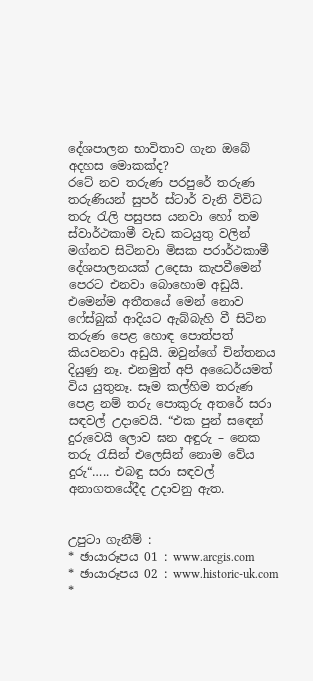දේශපාලන භාවිතාව ගැන ඔබේ අදහස මොකක්ද?
රටේ නව තරුණ පරපුරේ තරුණ තරුණියන් සුපර් ස්ටාර් වැනි විවිධ තරු රැලි පසුපස යනවා හෝ තම ස්වාර්ථකාමී වැඩ කටයුතු වලින් මග්නව සිටිනවා මිසක පරාර්ථකාමී දේශපාලනයක් උදෙසා කැපවීමෙන් පෙරට එනවා බොහොම අඩුයි. එමෙන්ම අතීතයේ මෙන් නොව ෆේස්බුක් ආදියට ඇබ්බැහි වී සිටින තරුණ පෙළ හොඳ පොත්පත් කියවනවා අඩුයි. ඔවුන්ගේ චින්තනය දියුණු නෑ. එනමුත් අපි අධෛර්යමත් විය යුතුනෑ. සෑම කල්හිම තරුණ පෙළ නම් තරු පොකුරු අතරේ සරා සඳවල් උදාවෙයි. “එක පුන් සඳෙන් දුරුවෙයි ලොව ඝන අඳුරු – නෙක තරු රැසින් එලෙසින් නොම වේය දුරු“….. එබඳු සරා සඳවල් අනාගතයේදීද උදාවනු ඇත.


උපුටා ගැනීම් :
* ඡායාරූපය 01 : www.arcgis.com
* ඡායාරූපය 02 : www.historic-uk.com
*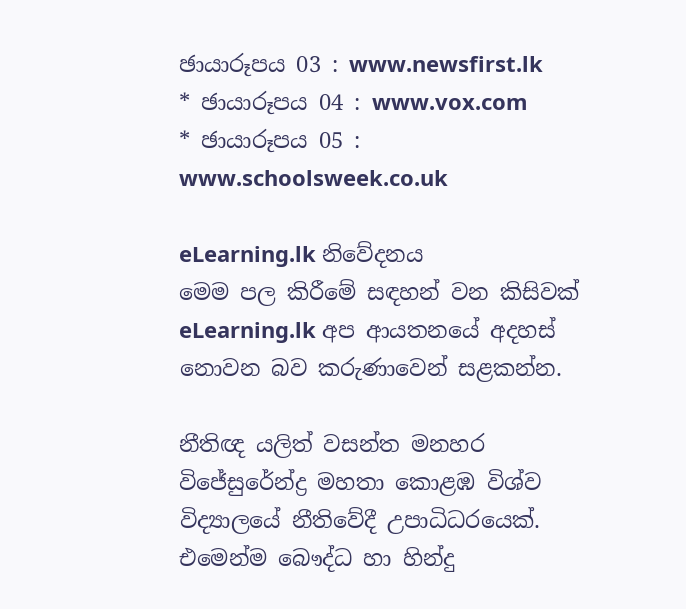ඡායාරූපය 03 : www.newsfirst.lk
* ඡායාරූපය 04 : www.vox.com
* ඡායාරූපය 05 : www.schoolsweek.co.uk

eLearning.lk නිවේදනය
මෙම පල කිරීමේ සඳහන් වන කිසිවක් eLearning.lk අප ආයතනයේ අදහස් නොවන බව කරුණාවෙන් සළකන්න.

නීතිඥ යලිත් වසන්ත මනහර විජේසුරේන්ද්‍ර මහතා කොළඹ විශ්ව විද්‍යාලයේ නීතිවේදී උපාධිධරයෙක්. එමෙන්ම බෞද්ධ හා හින්දු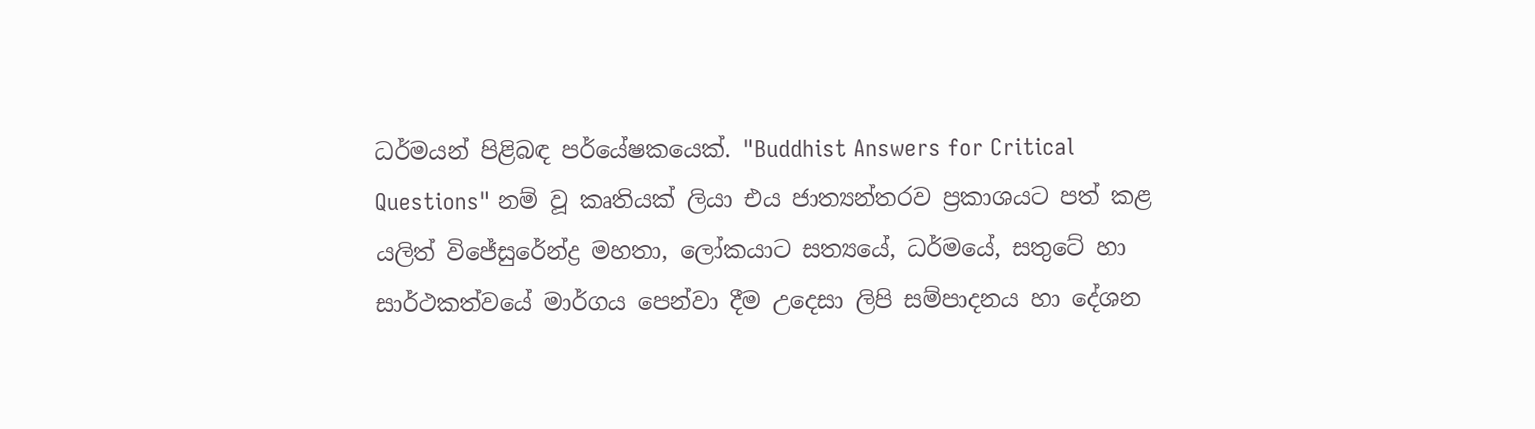ධර්මයන් පිළිබඳ පර්යේෂකයෙක්. "Buddhist Answers for Critical Questions" නම් වූ කෘතියක් ලියා එය ජාත්‍යන්තරව ප්‍රකාශයට පත් කළ යලිත් විජේසුරේන්ද්‍ර මහතා, ලෝකයාට සත්‍යයේ, ධර්මයේ, සතුටේ හා සාර්ථකත්වයේ මාර්ගය පෙන්වා දීම උදෙසා ලිපි සම්පාදනය හා දේශන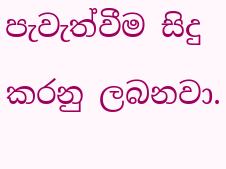පැවැත්වීම සිදු කරනු ලබනවා.